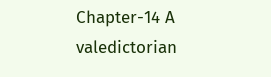Chapter-14 A valedictorian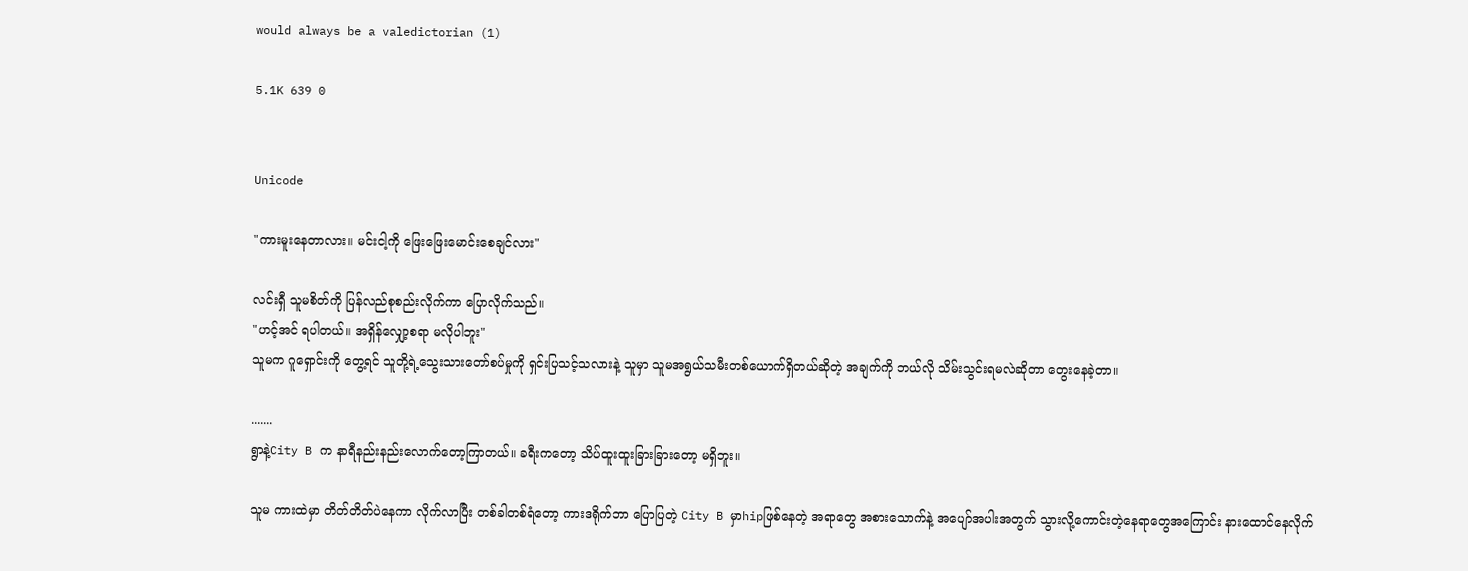would always be a valedictorian (1)

5.1K 639 0


Unicode

"ကားမူးနေတာလား။ မင်းငါ့ကို ဖြေးဖြေးမောင်းစေချင်လား"

လင်းရှီ သူမစိတ်ကို ပြန်လည်စုစည်းလိုက်ကာ ပြောလိုက်သည်။
"ဟင့်အင် ရပါတယ်။ အရှိန်လျှော့စရာ မလိုပါဘူး"
သူမက ဂူရှောင်းကို တွေ့ရင် သူတို့ရဲ့သွေးသားတော်စပ်မှုကို ရှင်းပြသင့်သလားနဲ့ သူမှာ သူမအရွယ်သမီးတစ်ယောက်ရှိတယ်ဆိုတဲ့ အချက်ကို ဘယ်လို သိမ်းသွင်းရမလဲဆိုတာ တွေးနေခဲ့တာ။

.......
ရွာနဲ့City B က နာရီနည်းနည်းလောက်တော့ကြာတယ်။ ခရီးကတော့ သိပ်ထူးထူးခြားခြားတော့ မရှိဘူး။

သူမ ကားထဲမှာ တိတ်တိတ်ပဲနေကာ လိုက်လာပြီး တစ်ခါတစ်ရံတော့ ကားဒရိုက်ဘာ ပြောပြတဲ့ City B မှာhipဖြစ်နေတဲ့ အရာတွေ အစားသောက်နဲ့ အပျော်အပါးအတွက် သွားလို့ကောင်းတဲ့နေရာတွေအကြောင်း နားထောင်နေလိုက်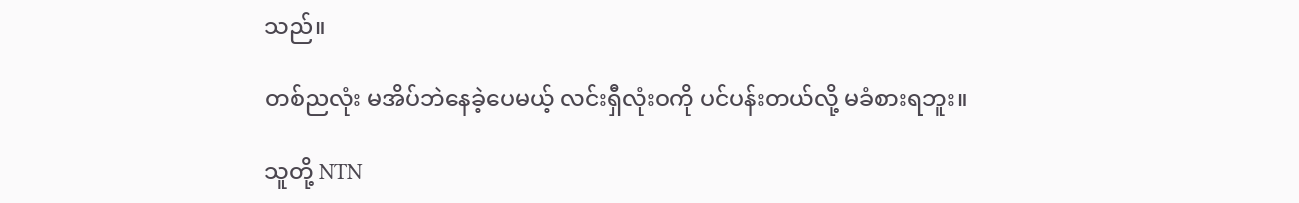သည်။

တစ်ညလုံး မအိပ်ဘဲနေခဲ့ပေမယ့် လင်းရှီလုံးဝကို ပင်ပန်းတယ်လို့ မခံစားရဘူး။

သူတို့ NTN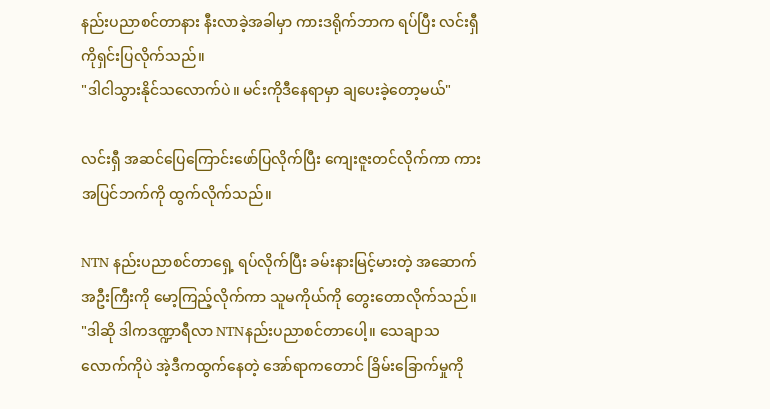နည်းပညာစင်တာနား နီးလာခဲ့အခါမှာ ကားဒရိုက်ဘာက ရပ်ပြီး လင်းရှီကိုရှင်းပြလိုက်သည်။
"ဒါငါသွားနိုင်သလောက်ပဲ။ မင်းကိုဒီနေရာမှာ ချပေးခဲ့တော့မယ်"

လင်းရှီ အဆင်ပြေကြောင်းဖော်ပြလိုက်ပြီး ကျေးဇူးတင်လိုက်ကာ ကားအပြင်ဘက်ကို ထွက်လိုက်သည်။

NTN နည်းပညာစင်တာရှေ့ ရပ်လိုက်ပြီး ခမ်းနားမြင့်မားတဲ့ အဆောက်အဦးကြီးကို မော့ကြည့်လိုက်ကာ သူမကိုယ်ကို တွေးတောလိုက်သည်။
"ဒါဆို ဒါကဒဏ္ဍာရီလာ NTNနည်းပညာစင်တာပေါ့။ သေချာသလောက်ကိုပဲ အဲ့ဒီကထွက်နေတဲ့ အော်ရာကတောင် ခြိမ်းခြောက်မှုကို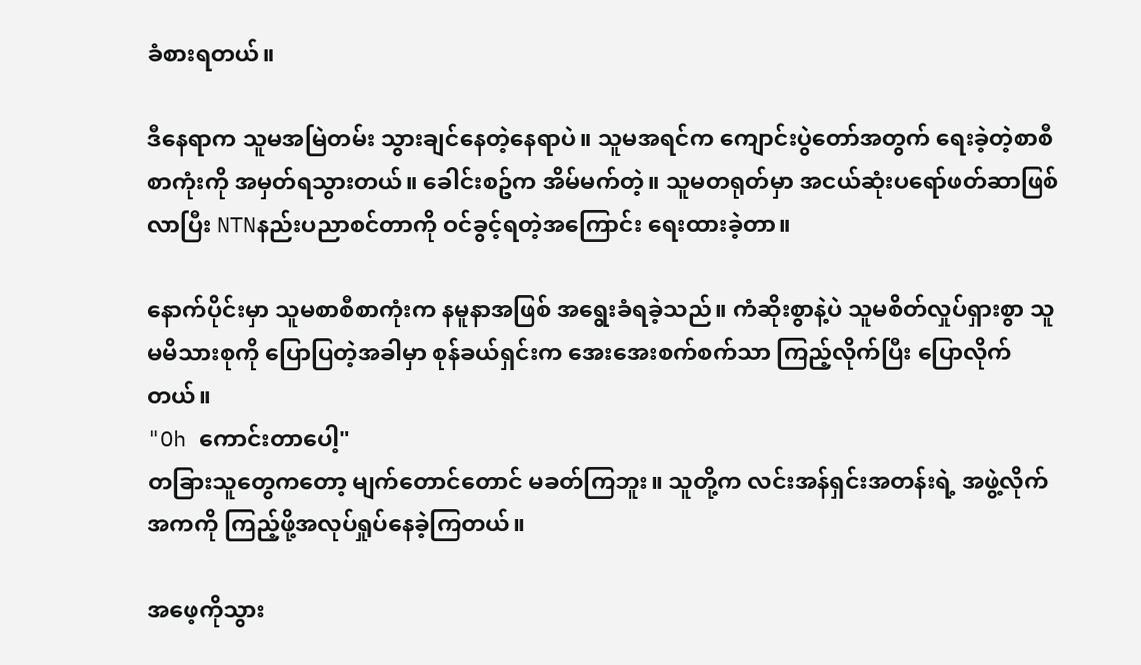ခံစားရတယ်။

ဒီနေရာက သူမအမြဲတမ်း သွားချင်နေတဲ့နေရာပဲ။ သူမအရင်က ကျောင်းပွဲတော်အတွက် ရေးခဲ့တဲ့စာစီစာကုံးကို အမှတ်ရသွားတယ်။ ခေါင်းစဥ်က အိမ်မက်တဲ့။ သူမတရုတ်မှာ အငယ်ဆုံးပရော်ဖတ်ဆာဖြစ်လာပြီး NTNနည်းပညာစင်တာကို ဝင်ခွင့်ရတဲ့အကြောင်း ရေးထားခဲ့တာ။

နောက်ပိုင်းမှာ သူမစာစီစာကုံးက နမူနာအဖြစ် အရွေးခံရခဲ့သည်။ ကံဆိုးစွာနဲ့ပဲ သူမစိတ်လှုပ်ရှားစွာ သူမမိသားစုကို ပြောပြတဲ့အခါမှာ စုန်ခယ်ရှင်းက အေးအေးစက်စက်သာ ကြည့်လိုက်ပြီး ပြောလိုက်တယ်။
"Oh ကောင်းတာပေါ့"
တခြားသူတွေကတော့ မျက်တောင်တောင် မခတ်ကြဘူး။ သူတို့က လင်းအန်ရှင်းအတန်းရဲ့ အဖွဲ့လိုက်အကကို ကြည့်ဖို့အလုပ်ရှုပ်နေခဲ့ကြတယ်။

အဖေ့ကိုသွား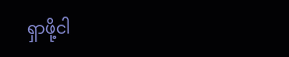ရှာဖို့ငါ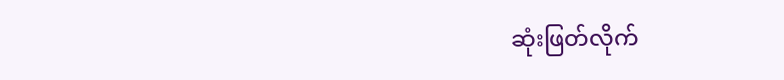ဆုံးဖြတ်လိုက်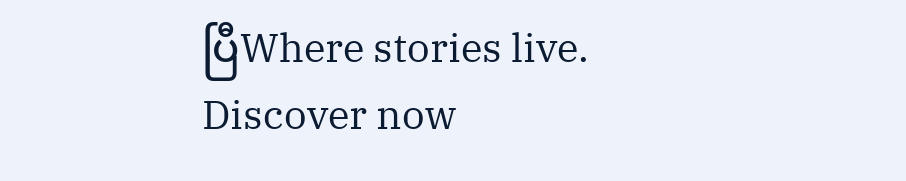ပြီWhere stories live. Discover now